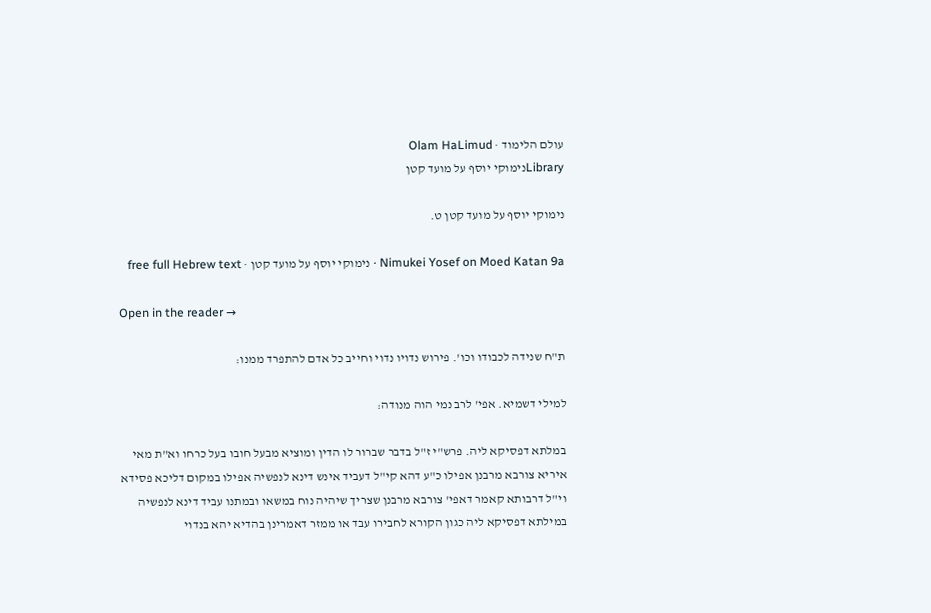עולם הלימוד · Olam HaLimud
Libraryנימוקי יוסף על מועד קטן

נימוקי יוסף על מועד קטן ט.

Nimukei Yosef on Moed Katan 9a · נימוקי יוסף על מועד קטן · free full Hebrew text

Open in the reader →

ת"ח שנידה לכבודו וכו'. פירוש נדויו נדוי וחייב כל אדם להתפרד ממנו:

למילי דשמיא. אפי' לרב נמי הוה מנודה:

במלתא דפסיקא ליה. פרש"י ז"ל בדבר שברור לו הדין ומוציא מבעל חובו בעל כרחו וא"ת מאי איריא צורבא מרבנן אפילו כ"ע דהא קי"ל דעביד אינש דינא לנפשיה אפילו במקום דליכא פסידא וי"ל דרבותא קאמר דאפי' צורבא מרבנן שצריך שיהיה נוח במשאו ובמתנו עביד דינא לנפשיה במילתא דפסיקא ליה כגון הקורא לחבירו עבד או ממזר דאמרינן בהדיא יהא בנדוי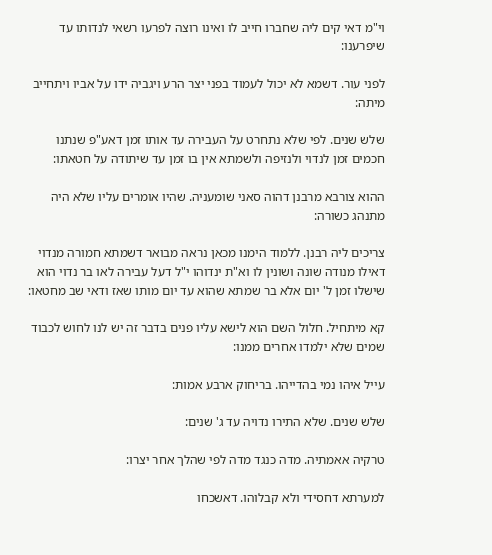וי"מ דאי קים ליה שחברו חייב לו ואינו רוצה לפרעו רשאי לנדותו עד שיפרענו:

לפני עור. דשמא לא יכול לעמוד בפני יצר הרע ויגביה ידו על אביו ויתחייב מיתה:

שלש שנים. לפי שלא נתחרט על העבירה עד אותו זמן דאע"פ שנתנו חכמים זמן לנדוי ולנזיפה ולשמתא אין בו זמן עד שיתודה על חטאתו:

ההוא צורבא מרבנן דהוה סאני שומעניה. שהיו אומרים עליו שלא היה מתנהג כשורה:

צריכים ליה רבנן. ללמוד הימנו מכאן נראה מבואר דשמתא חמורה מנדוי דאילו מנודה שונה ושונין לו וא"ת ינדוהו י"ל דעל עבירה לאו בר נדוי הוא שישלו זמן ל' יום אלא בר שמתא שהוא עד יום מותו שאז ודאי שב מחטאו:

קא מיתחיל. חלול השם הוא לישא עליו פנים בדבר זה יש לנו לחוש לכבוד שמים שלא ילמדו אחרים ממנו:

עייל איהו נמי בהדייהו. בריחוק ארבע אמות:

שלש שנים. שלא התירו נדויה עד ג' שנים:

טרקיה אאמתיה. מדה כנגד מדה לפי שהלך אחר יצרו:

למערתא דחסידי ולא קבלוהו. דאשכחו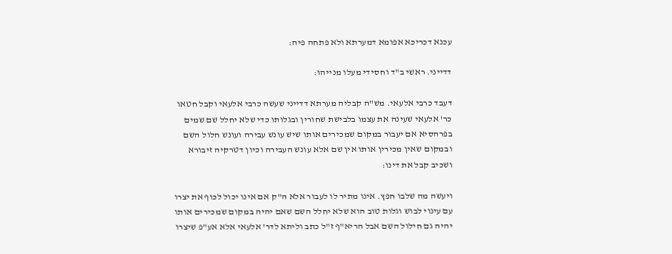עכנא דכריכא אפומא דמערתא ולא פתחה פיה:

דדייני. ראשי ב"ד וחסידי מעלו מנייהו:

דעבד כרבי אלעאי. מש"ה קבליה מערתא דדייני שעשה כרבי אלעאי וקבל חטאו כר' אלעאי שעינה את עצמו בלבישת שחורין ובגלותו כדי שלא יחלל שם שמים בפרהסיא אם יעבור במקום שמכירים אותו שיש עונש עבירה ועונש חלול השם ובמקום שאין מכירין אותו אין שם אלא עונש העבירה וכיון דטרקיה זיבורא ושכיב קבל את דינו:

ויעשה מה שלבו חפץ. אינו מתיר לו לעבור אלא ה"ק אם אינו יכול לכוף את יצרו עם עינוי לבוש וגלות טוב הוא שלא יחלל השם שאם יהיה במקום שמכירים אותו יהיה גם חילול השם אבל הריא"ף ז"ל כתב וליתא לדר' אלעאי אלא אע"פ שיצרו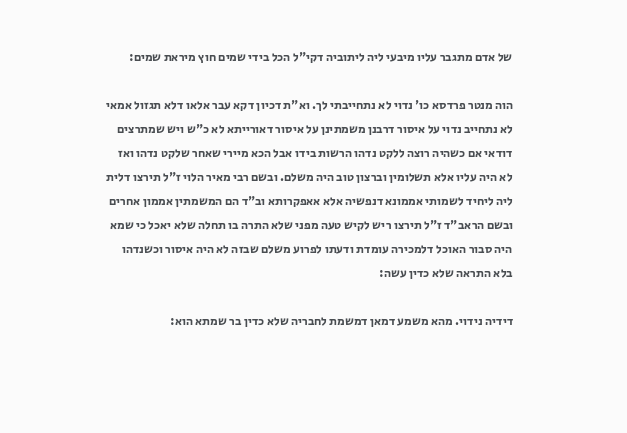של אדם מתגבר עליו מיבעי ליה ליתוביה דקי"ל הכל בידי שמים חוץ מיראת שמים:

הוה מנטר פרדסא כו' נדוי לא נתחייבתי לך. וא"ת דכיון דקא עבר אלאו דלא תגזול אמאי לא נתחייב נדוי על איסור דרבנן משמתינן על איסור דאורייתא לא כ"ש ויש שמתרצים דודאי אם כשהיה רוצה ללקט נדהו הרשות בידו אבל הכא מיירי שאחר שלקט נדהו ואז לא היה עליו אלא תשלומין וברצון טוב היה משלם. ובשם רבי מאיר הלוי ז"ל תירצו דלית ליה ליחיד לשמותי אממונא דנפשיה אלא אאפקרותא וב"ד הם המשמתין אממון אחרים ובשם הראב"ד ז"ל תירצו ריש לקיש טעה מפני שלא התרה בו תחלה שלא יאכל כי שמא היה סבור האוכל דלמכירה עומדת ודעתו לפרוע משלם שבזה לא היה איסור וכשנדהו בלא התראה שלא כדין עשה:

דידיה נידוי. מהא משמע דמאן דמשמת לחבריה שלא כדין בר שמתא הוא: